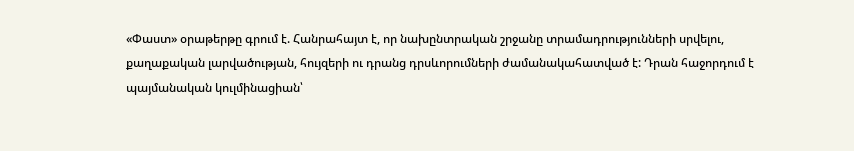«Փաստ» օրաթերթը գրում է. Հանրահայտ է, որ նախընտրական շրջանը տրամադրությունների սրվելու, քաղաքական լարվածության, հույզերի ու դրանց դրսևորումների ժամանակահատված է: Դրան հաջորդում է պայմանական կուլմինացիան՝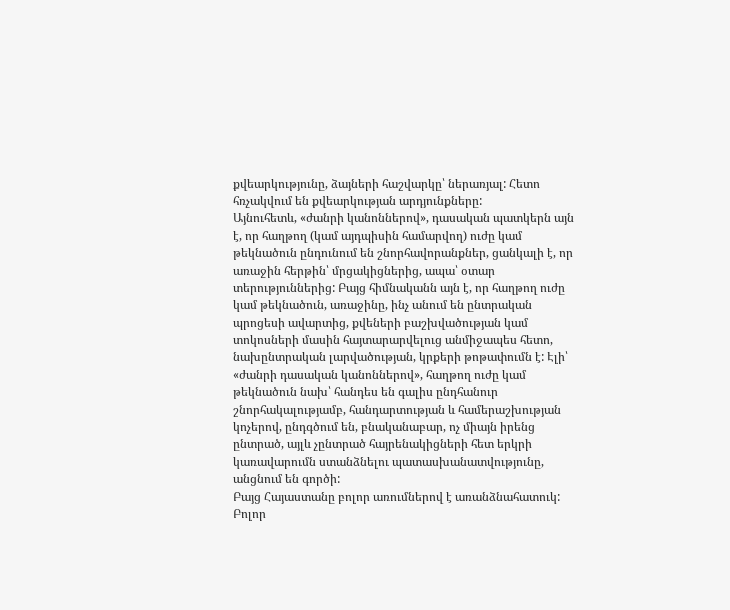քվեարկությունը, ձայների հաշվարկը՝ ներառյալ: Հետո հռչակվում են քվեարկության արդյունքները:
Այնուհետև, «ժանրի կանոններով», դասական պատկերն այն է, որ հաղթող (կամ այդպիսին համարվող) ուժը կամ թեկնածուն ընդունում են շնորհավորանքներ, ցանկալի է, որ առաջին հերթին՝ մրցակիցներից, ապա՝ օտար տերություններից: Բայց հիմնականն այն է, որ հաղթող ուժը կամ թեկնածուն, առաջինը, ինչ անում են ընտրական պրոցեսի ավարտից, քվեների բաշխվածության կամ տոկոսների մասին հայտարարվելուց անմիջապես հետո, նախընտրական լարվածության, կրքերի թոթափումն է: Էլի՝ «ժանրի դասական կանոններով», հաղթող ուժը կամ թեկնածուն նախ՝ հանդես են գալիս ընդհանուր շնորհակալությամբ, հանդարտության և համերաշխության կոչերով, ընդգծում են, բնականաբար, ոչ միայն իրենց ընտրած, այլև չընտրած հայրենակիցների հետ երկրի կառավարումն ստանձնելու պատասխանատվությունը, անցնում են գործի:
Բայց Հայաստանը բոլոր առումներով է առանձնահատուկ: Բոլոր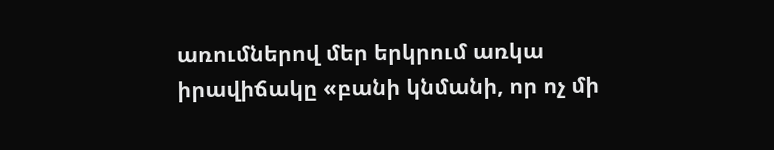առումներով մեր երկրում առկա իրավիճակը «բանի կնմանի, որ ոչ մի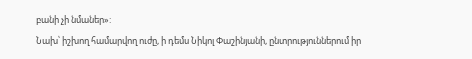բանի չի նմաներ»:
Նախ՝ իշխող համարվող ուժը, ի դեմս Նիկոլ Փաշինյանի, ընտրություններում իր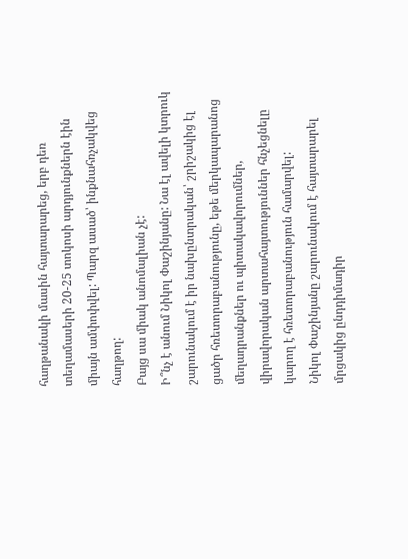հաղթանակի մասին հայտարարեց, երբ դեռ տեղամասերի 20-25 տոկոսի արդյունքներն էին միայն ամփոփվել: Պարզ ասած՝ ինքնահռչակվեց հաղթող:
Բայց սա միակ անոմալիան չէ:
Ի՞նչ է անում Նիկոլ Փաշինյանը: Նա էլ ավելի կտրուկ շարունակում է իր նախընտրական՝ շրիշակից էլ ցածր հռետորաբանությունը, եթե մերկապարանոց մեղադրանքներ ու պիտակավորումներ, վիրավորական արտահայտություններ հնչեցնելը կարող է հռետորաբանություն համարվել:
Նիկոլ Փաշինյանը շարունակում է հայտարարել մրցակից ընդդիմադիր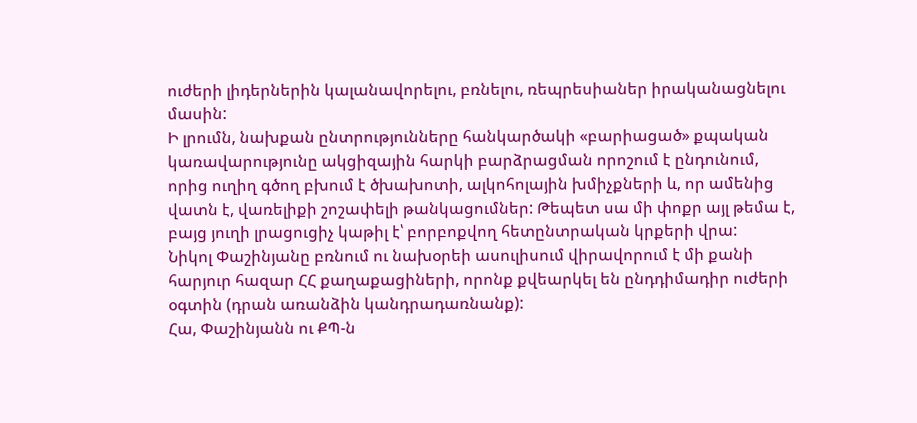ուժերի լիդերներին կալանավորելու, բռնելու, ռեպրեսիաներ իրականացնելու մասին:
Ի լրումն, նախքան ընտրությունները հանկարծակի «բարիացած» քպական կառավարությունը ակցիզային հարկի բարձրացման որոշում է ընդունում, որից ուղիղ գծող բխում է ծխախոտի, ալկոհոլային խմիչքների և, որ ամենից վատն է, վառելիքի շոշափելի թանկացումներ: Թեպետ սա մի փոքր այլ թեմա է, բայց յուղի լրացուցիչ կաթիլ է՝ բորբոքվող հետընտրական կրքերի վրա:
Նիկոլ Փաշինյանը բռնում ու նախօրեի ասուլիսում վիրավորում է մի քանի հարյուր հազար ՀՀ քաղաքացիների, որոնք քվեարկել են ընդդիմադիր ուժերի օգտին (դրան առանձին կանդրադառնանք):
Հա, Փաշինյանն ու ՔՊ-ն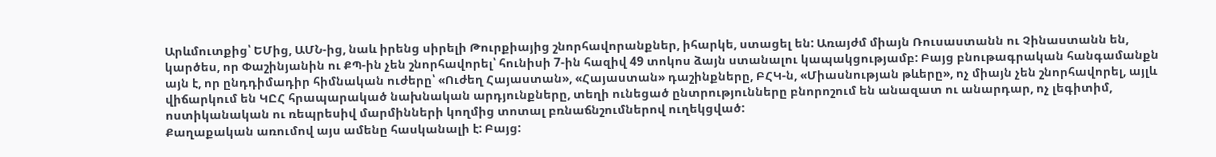Արևմուտքից՝ ԵՄից, ԱՄՆ-ից, նաև իրենց սիրելի Թուրքիայից շնորհավորանքներ, իհարկե, ստացել են: Առայժմ միայն Ռուսաստանն ու Չինաստանն են, կարծես, որ Փաշինյանին ու ՔՊ-ին չեն շնորհավորել՝ հունիսի 7-ին հազիվ 49 տոկոս ձայն ստանալու կապակցությամբ: Բայց բնութագրական հանգամանքն այն է, որ ընդդիմադիր հիմնական ուժերը՝ «Ուժեղ Հայաստան», «Հայաստան» դաշինքները, ԲՀԿ-ն, «Միասնության թևերը», ոչ միայն չեն շնորհավորել, այլև վիճարկում են ԿԸՀ հրապարակած նախնական արդյունքները, տեղի ունեցած ընտրությունները բնորոշում են անազատ ու անարդար, ոչ լեգիտիմ, ոստիկանական ու ռեպրեսիվ մարմինների կողմից տոտալ բռնաճնշումներով ուղեկցված:
Քաղաքական առումով այս ամենը հասկանալի է: Բայց: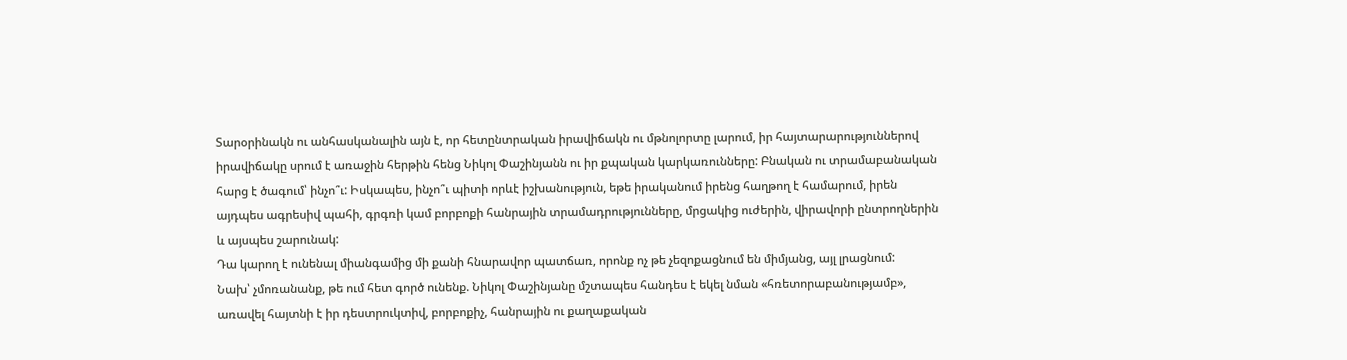Տարօրինակն ու անհասկանալին այն է, որ հետընտրական իրավիճակն ու մթնոլորտը լարում, իր հայտարարություններով իրավիճակը սրում է առաջին հերթին հենց Նիկոլ Փաշինյանն ու իր քպական կարկառունները: Բնական ու տրամաբանական հարց է ծագում՝ ինչո՞ւ: Իսկապես, ինչո՞ւ պիտի որևէ իշխանություն, եթե իրականում իրենց հաղթող է համարում, իրեն այդպես ագրեսիվ պահի, գրգռի կամ բորբոքի հանրային տրամադրությունները, մրցակից ուժերին, վիրավորի ընտրողներին և այսպես շարունակ:
Դա կարող է ունենալ միանգամից մի քանի հնարավոր պատճառ, որոնք ոչ թե չեզոքացնում են միմյանց, այլ լրացնում:
Նախ՝ չմոռանանք, թե ում հետ գործ ունենք. Նիկոլ Փաշինյանը մշտապես հանդես է եկել նման «հռետորաբանությամբ», առավել հայտնի է իր դեստրուկտիվ, բորբոքիչ, հանրային ու քաղաքական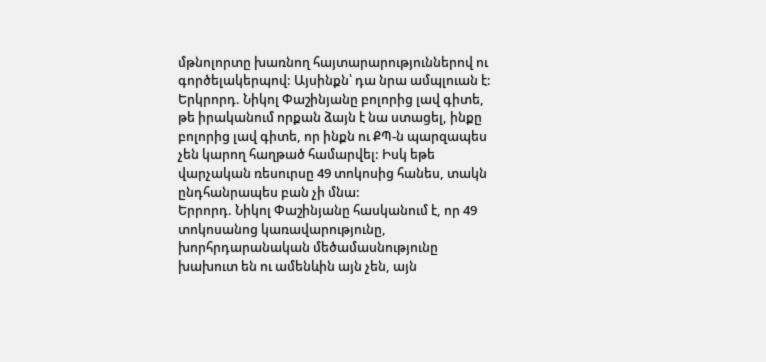մթնոլորտը խառնող հայտարարություններով ու գործելակերպով: Այսինքն՝ դա նրա ամպլուան է:
Երկրորդ. Նիկոլ Փաշինյանը բոլորից լավ գիտե, թե իրականում որքան ձայն է նա ստացել, ինքը բոլորից լավ գիտե, որ ինքն ու ՔՊ-ն պարզապես չեն կարող հաղթած համարվել: Իսկ եթե վարչական ռեսուրսը 49 տոկոսից հանես, տակն ընդհանրապես բան չի մնա:
Երրորդ. Նիկոլ Փաշինյանը հասկանում է, որ 49 տոկոսանոց կառավարությունը, խորհրդարանական մեծամասնությունը խախուտ են ու ամենևին այն չեն, այն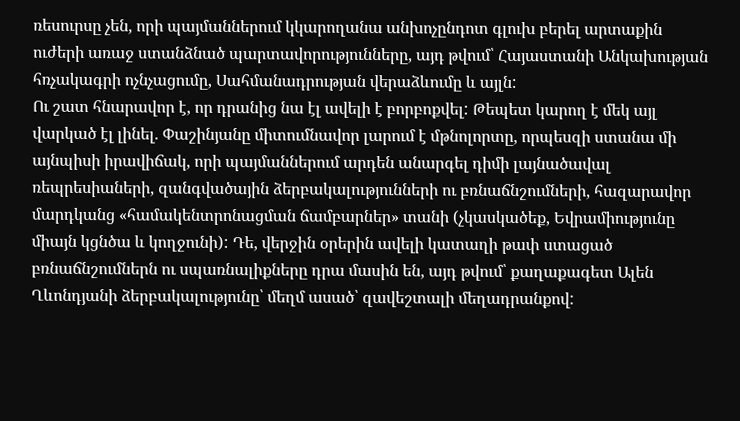ռեսուրսը չեն, որի պայմաններում կկարողանա անխոչընդոտ գլուխ բերել արտաքին ուժերի առաջ ստանձնած պարտավորությունները, այդ թվում՝ Հայաստանի Անկախության հռչակագրի ոչնչացումը, Սահմանադրության վերաձևումը և այլն:
Ու շատ հնարավոր է, որ դրանից նա էլ ավելի է բորբոքվել: Թեպետ կարող է մեկ այլ վարկած էլ լինել. Փաշինյանը միտումնավոր լարում է մթնոլորտը, որպեսզի ստանա մի այնպիսի իրավիճակ, որի պայմաններում արդեն անարգել դիմի լայնածավալ ռեպրեսիաների, զանգվածային ձերբակալությունների ու բռնաճնշումների, հազարավոր մարդկանց «համակենտրոնացման ճամբարներ» տանի (չկասկածեք, Եվրամիությունը միայն կցնծա և կողջունի): Դե, վերջին օրերին ավելի կատաղի թափ ստացած բռնաճնշումներն ու սպառնալիքները դրա մասին են, այդ թվում՝ քաղաքագետ Ալեն Ղևոնդյանի ձերբակալությունը՝ մեղմ ասած՝ զավեշտալի մեղադրանքով: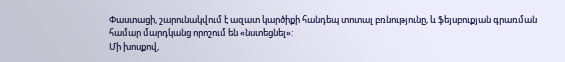Փաստացի, շարունակվում է ազատ կարծիքի հանդեպ տոտալ բռնությունը, և ֆեյսբուքյան գրառման համար մարդկանց որոշում են «նստեցնել»:
Մի խոսքով,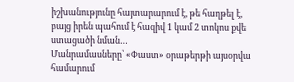իշխանությունը հայտարարում է, թե հաղթել է, բայց իրեն պահում է հազիվ 1 կամ 2 տոկոս քվե ստացածի նման…
Մանրամասները՝ «Փաստ» օրաթերթի այսօրվա համարում